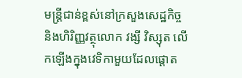មន្ត្រីជាន់ខ្ពស់នៅក្រសួងសេដ្ឋកិច្ច និងហិរិញ្ញវត្ថុលោក វង្សី វិស្សុត លើកឡើងក្នុងវេទិកាមួយដែលផ្តោត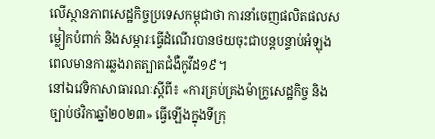លើស្ថានភាពសេដ្ឋកិច្ចប្រទេសកម្ពុជាថា ការនាំចេញផលិតផលសម្លៀកបំពាក់ និងសម្ភារៈធ្វើដំណើរបានថយចុះជាបន្តបន្ទាប់អំឡុងពេលមានការឆ្លងរាតត្បាតជំងឺកូវីដ១៩។
នៅឯវេទិកាសាធារណៈស្តីពី៖ «ការគ្រប់គ្រងម៉ាក្រូសេដ្ឋកិច្ច និងច្បាប់ថវិកាឆ្នាំ២០២៣» ធ្វើឡើងក្នុងទីក្រុ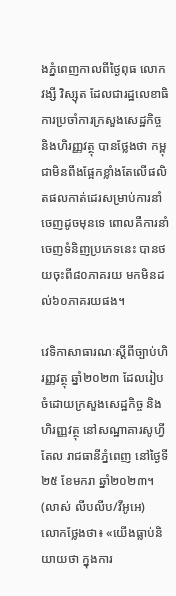ងភ្នំពេញកាលពីថ្ងៃពុធ លោក វង្សី វិស្សុត ដែលជារដ្ឋលេខាធិការប្រចាំការក្រសួងសេដ្ឋកិច្ច និងហិរញ្ញវត្ថុ បានថ្លែងថា កម្ពុជាមិនពឹងផ្អែកខ្លាំងតែលើផលិតផលកាត់ដេរសម្រាប់ការនាំចេញដូចមុនទេ ពោលគឺការនាំចេញទំនិញប្រភេទនេះ បានថយចុះពី៨០ភាគរយ មកមិនដល់៦០ភាគរយផង។

វេទិកាសាធារណៈស្ដីពីច្បាប់ហិរញ្ញវត្ថុ ឆ្នាំ២០២៣ ដែលរៀបចំដោយក្រសួងសេដ្ឋកិច្ច និងហិរញ្ញវត្ថុ នៅសណ្ឋាគារសូហ្វីតែល រាជធានីភ្នំពេញ នៅថ្ងៃទី២៥ ខែមករា ឆ្នាំ២០២៣។ (លាស់ លីបលីប/វីអូអេ)
លោកថ្លែងថា៖ «យើងធ្លាប់និយាយថា ក្នុងការ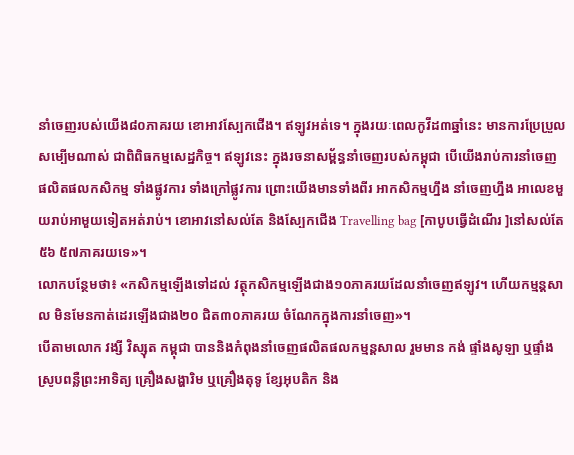នាំចេញរបស់យើង៨០ភាគរយ ខោអាវស្បែកជើង។ ឥឡូវអត់ទេ។ ក្នុងរយៈពេលកូវីដ៣ឆ្នាំនេះ មានការប្រែប្រួលសម្បើមណាស់ ជាពិពិធកម្មសេដ្ឋកិច្ច។ ឥឡូវនេះ ក្នុងរចនាសម្ព័ន្ធនាំចេញរបស់កម្ពុជា បើយើងរាប់ការនាំចេញ ផលិតផលកសិកម្ម ទាំងផ្លូវការ ទាំងក្រៅផ្លូវការ ព្រោះយើងមានទាំងពីរ អាកសិកម្មហ្នឹង នាំចេញហ្នឹង អាលេខមួយរាប់អាមួយទៀតអត់រាប់។ ខោអាវនៅសល់តែ និងស្បែកជើង Travelling bag [កាបូបធ្វើដំណើរ ]នៅសល់តែ៥៦ ៥៧ភាគរយទេ»។
លោកបន្ថែមថា៖ «កសិកម្មឡើងទៅដល់ វត្ថុកសិកម្មឡើងជាង១០ភាគរយដែលនាំចេញឥឡូវ។ ហើយកម្មន្តសាល មិនមែនកាត់ដេរឡើងជាង២០ ជិត៣០ភាគរយ ចំណែកក្នុងការនាំចេញ»។
បើតាមលោក វង្សី វិស្សុត កម្ពុជា បាននិងកំពុងនាំចេញផលិតផលកម្មន្តសាល រួមមាន កង់ ផ្ទាំងសូឡា ឬផ្ទាំងស្រូបពន្លឺព្រះអាទិត្យ គ្រឿងសង្ហារិម ឬគ្រឿងតុទូ ខ្សែអុបតិក និង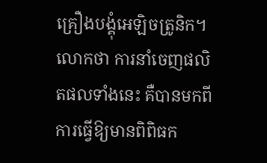គ្រឿងបង្គុំអេឡិចត្រូនិក។ លោកថា ការនាំចេញផលិតផលទាំងនេះ គឺបានមកពីការធ្វើឱ្យមានពិពិធក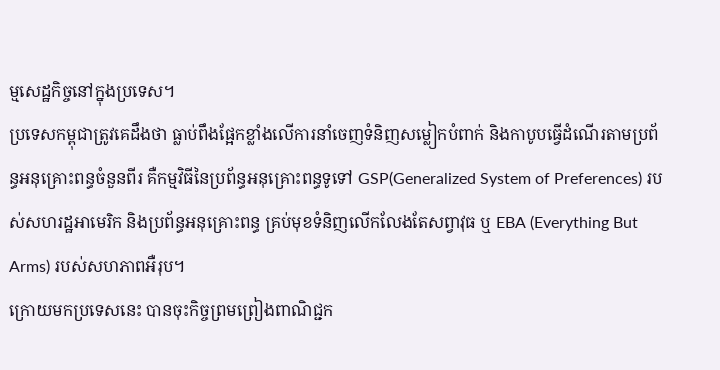ម្មសេដ្ឋកិច្ចនៅក្នុងប្រទេស។
ប្រទេសកម្ពុជាត្រូវគេដឹងថា ធ្លាប់ពឹងផ្អែកខ្លាំងលើការនាំចេញទំនិញសម្លៀកបំពាក់ និងកាបូបធ្វើដំណើរតាមប្រព័ន្ធអនុគ្រោះពន្ធចំនួនពីរ គឺកម្មវិធីនៃប្រព័ន្ធអនុគ្រោះពន្ធទូទៅ GSP(Generalized System of Preferences) របស់សហរដ្ឋអាមេរិក និងប្រព័ន្ធអនុគ្រោះពន្ធ គ្រប់មុខទំនិញលើកលែងតែសព្វាវុធ ឬ EBA (Everything But Arms) របស់សហភាពអឺរុប។
ក្រោយមកប្រទេសនេះ បានចុះកិច្ចព្រមព្រៀងពាណិជ្ជក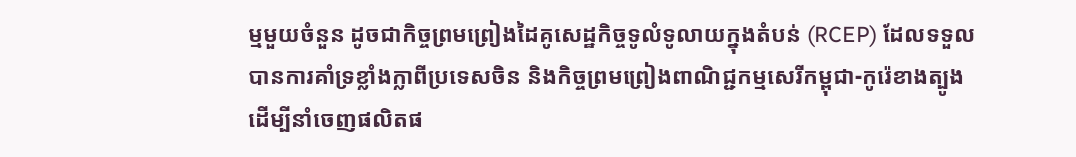ម្មមួយចំនួន ដូចជាកិច្ចព្រមព្រៀងដៃគូសេដ្ឋកិច្ចទូលំទូលាយក្នុងតំបន់ (RCEP) ដែលទទួលបានការគាំទ្រខ្លាំងក្លាពីប្រទេសចិន និងកិច្ចព្រមព្រៀងពាណិជ្ជកម្មសេរីកម្ពុជា-កូរ៉េខាងត្បូង ដើម្បីនាំចេញផលិតផ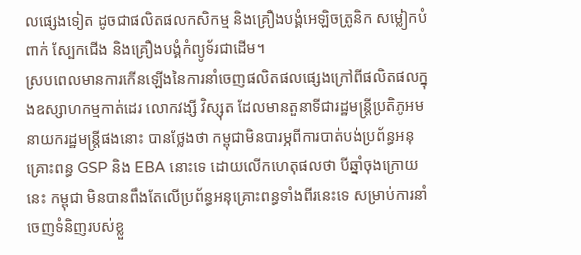លផ្សេងទៀត ដូចជាផលិតផលកសិកម្ម និងគ្រឿងបង្គំអេឡិចត្រូនិក សម្លៀកបំពាក់ ស្បែកជើង និងគ្រឿងបង្គំកំព្យូទ័រជាដើម។
ស្របពេលមានការកើនឡើងនៃការនាំចេញផលិតផលផ្សេងក្រៅពីផលិតផលក្នុងឧស្សាហកម្មកាត់ដេរ លោកវង្សី វិស្សុត ដែលមានតួនាទីជារដ្ឋមន្ត្រីប្រតិភូអមនាយករដ្ឋមន្ត្រីផងនោះ បានថ្លែងថា កម្ពុជាមិនបារម្ភពីការបាត់បង់ប្រព័ន្ធអនុគ្រោះពន្ធ GSP និង EBA នោះទេ ដោយលើកហេតុផលថា បីឆ្នាំចុងក្រោយនេះ កម្ពុជា មិនបានពឹងតែលើប្រព័ន្ធអនុគ្រោះពន្ធទាំងពីរនេះទេ សម្រាប់ការនាំចេញទំនិញរបស់ខ្លួ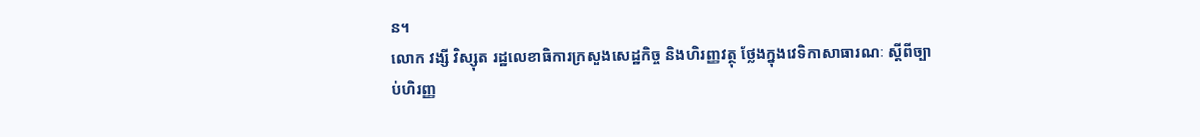ន។
លោក វង្សី វិស្សុត រដ្ឋលេខាធិការក្រសួងសេដ្ឋកិច្ច និងហិរញ្ញវត្ថុ ថ្លែងក្នុងវេទិកាសាធារណៈ ស្ដីពីច្បាប់ហិរញ្ញ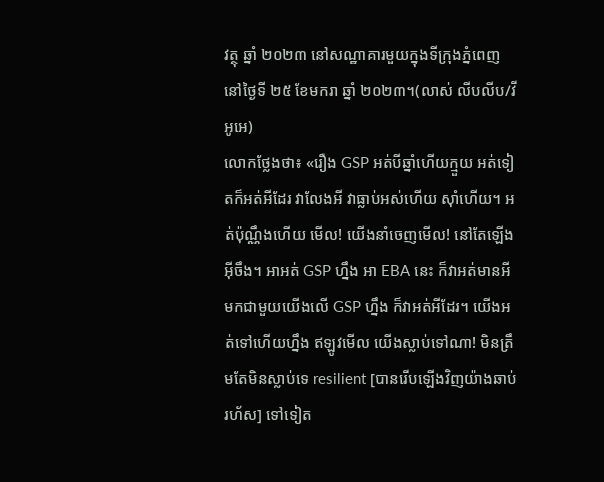វត្ថុ ឆ្នាំ ២០២៣ នៅសណ្ឋាគារមួយក្នុងទីក្រុងភ្នំពេញ នៅថ្ងៃទី ២៥ ខែមករា ឆ្នាំ ២០២៣។(លាស់ លីបលីប/វីអូអេ)
លោកថ្លែងថា៖ «រឿង GSP អត់បីឆ្នាំហើយក្មួយ អត់ទៀតក៏អត់អីដែរ វាលែងអី វាធ្លាប់អស់ហើយ ស៊ាំហើយ។ អត់ប៉ុណ្ណឹងហើយ មើល! យើងនាំចេញមើល! នៅតែឡើងអ៊ីចឹង។ អាអត់ GSP ហ្នឹង អា EBA នេះ ក៏វាអត់មានអីមកជាមួយយើងលើ GSP ហ្នឹង ក៏វាអត់អីដែរ។ យើងអត់ទៅហើយហ្នឹង ឥឡូវមើល យើងស្លាប់ទៅណា! មិនត្រឹមតែមិនស្លាប់ទេ resilient [បានរើបឡើងវិញយ៉ាងឆាប់រហ័ស] ទៅទៀត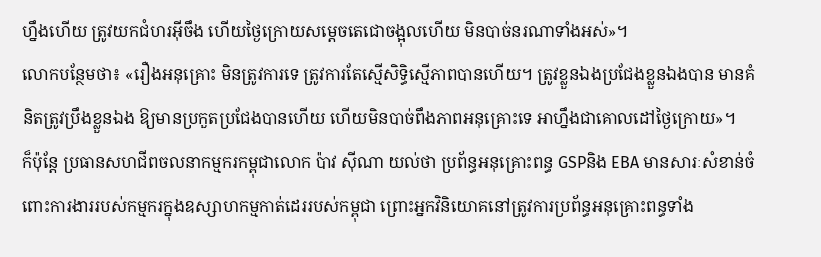ហ្នឹងហើយ ត្រូវយកជំហរអ៊ីចឹង ហើយថ្ងៃក្រោយសម្តេចតេជោចង្អុលហើយ មិនបាច់នរណាទាំងអស់»។
លោកបន្ថែមថា៖ «រឿងអនុគ្រោះ មិនត្រូវការទេ ត្រូវការតែស្មើសិទ្ធិស្មើភាពបានហើយ។ ត្រូវខ្លួនឯងប្រជែងខ្លួនឯងបាន មានគំនិតត្រូវប្រឹងខ្លួនឯង ឱ្យមានប្រកួតប្រជែងបានហើយ ហើយមិនបាច់ពឹងភាពអនុគ្រោះទេ អាហ្នឹងជាគោលដៅថ្ងៃក្រោយ»។
ក៏ប៉ុន្តែ ប្រធានសហជីពចលនាកម្មករកម្ពុជាលោក ប៉ាវ ស៊ីណា យល់ថា ប្រព័ន្ធអនុគ្រោះពន្ធ GSPនិង EBA មានសារៈសំខាន់ចំពោះការងាររបស់កម្មករក្នុងឧស្សាហកម្មកាត់ដេររបស់កម្ពុជា ព្រោះអ្នកវិនិយោគនៅត្រូវការប្រព័ន្ធអនុគ្រោះពន្ធទាំង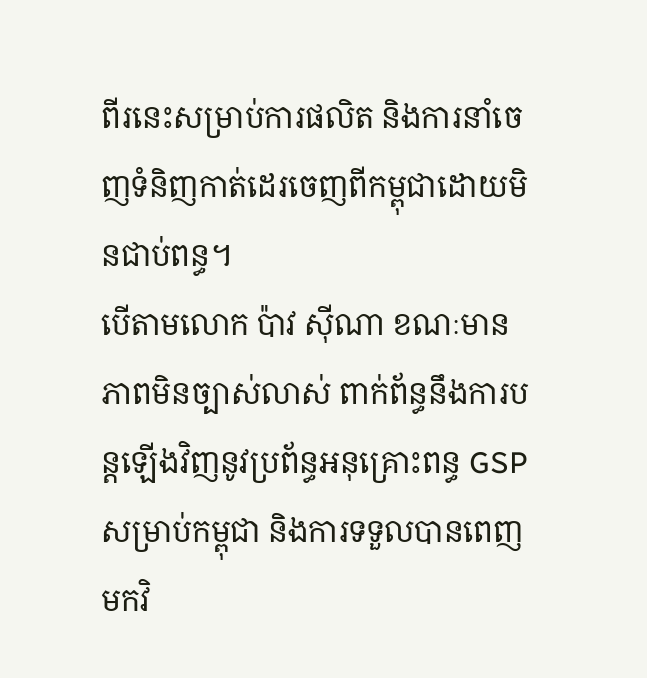ពីរនេះសម្រាប់ការផលិត និងការនាំចេញទំនិញកាត់ដេរចេញពីកម្ពុជាដោយមិនជាប់ពន្ធ។
បើតាមលោក ប៉ាវ ស៊ីណា ខណៈមានភាពមិនច្បាស់លាស់ ពាក់ព័ន្ធនឹងការបន្តឡើងវិញនូវប្រព័ន្ធអនុគ្រោះពន្ធ GSPសម្រាប់កម្ពុជា និងការទទួលបានពេញមកវិ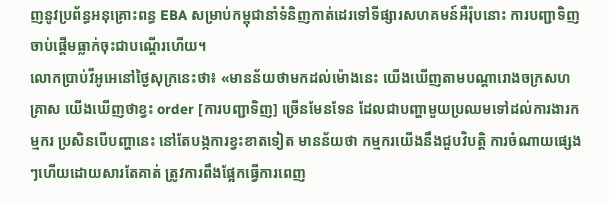ញនូវប្រព័ន្ធអនុគ្រោះពន្ធ EBA សម្រាប់កម្ពុជានាំទំនិញកាត់ដេរទៅទីផ្សារសហគមន៍អឺរ៉ុបនោះ ការបញ្ជាទិញចាប់ផ្តើមធ្លាក់ចុះជាបណ្តើរហើយ។
លោកប្រាប់វីអូអេនៅថ្ងៃសុក្រនេះថា៖ «មានន័យថាមកដល់ម៉ោងនេះ យើងឃើញតាមបណ្តារោងចក្រសហគ្រាស យើងឃើញថាខ្វះ order [ការបញ្ជាទិញ] ច្រើនមែនទែន ដែលជាបញ្ហាមួយប្រឈមទៅដល់ការងារកម្មករ ប្រសិនបើបញ្ហានេះ នៅតែបង្កការខ្វះខាតទៀត មានន័យថា កម្មករយើងនឹងជួបវិបត្តិ ការចំណាយផ្សេងៗហើយដោយសារតែគាត់ ត្រូវការពឹងផ្អែកធ្វើការពេញ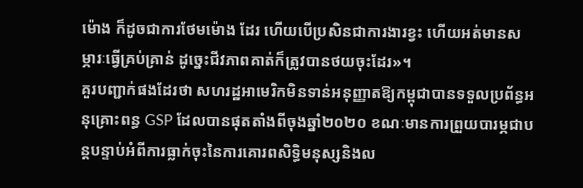ម៉ោង ក៏ដូចជាការថែមម៉ោង ដែរ ហើយបើប្រសិនជាការងារខ្វះ ហើយអត់មានសម្ភារៈធ្វើគ្រប់គ្រាន់ ដូច្នេះជីវភាពគាត់ក៏ត្រូវបានថយចុះដែរ»។
គួរបញ្ជាក់ផងដែរថា សហរដ្ឋអាមេរិកមិនទាន់អនុញ្ញាតឱ្យកម្ពុជាបានទទួលប្រព័ន្ធអនុគ្រោះពន្ធ GSP ដែលបានផុតតាំងពីចុងឆ្នាំ២០២០ ខណៈមានការព្រួយបារម្ភជាបន្តបន្ទាប់អំពីការធ្លាក់ចុះនៃការគោរពសិទ្ធិមនុស្សនិងល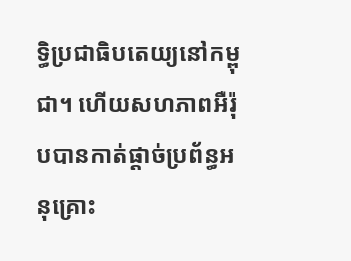ទ្ធិប្រជាធិបតេយ្យនៅកម្ពុជា។ ហើយសហភាពអឺរ៉ុបបានកាត់ផ្តាច់ប្រព័ន្ធអនុគ្រោះ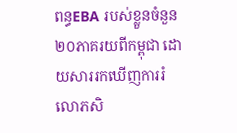ពន្ធEBA របស់ខ្លួនចំនួន២០ភាគរយពីកម្ពុជា ដោយសាររកឃើញការរំលោភសិ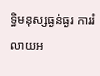ទ្ធិមនុស្សធ្ងន់ធ្ងរ ការរំលាយអ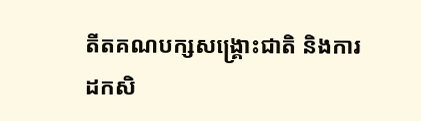តីតគណបក្សសង្រ្គោះជាតិ និងការដកសិ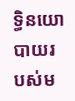ទ្ធិនយោបាយរបស់ម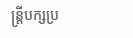ន្រ្តីបក្សប្រ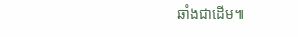ឆាំងជាដើម៕